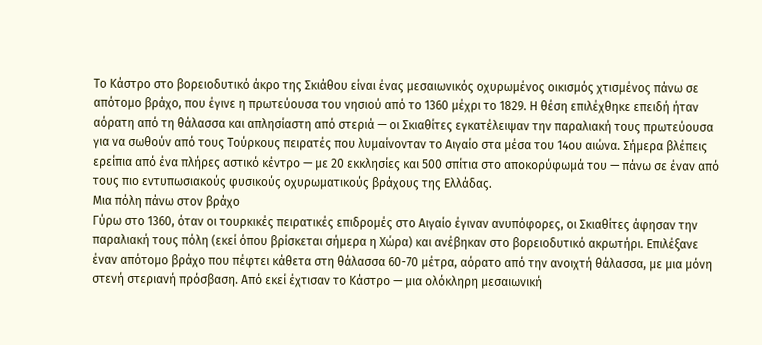Το Κάστρο στο βορειοδυτικό άκρο της Σκιάθου είναι ένας μεσαιωνικός οχυρωμένος οικισμός χτισμένος πάνω σε απότομο βράχο, που έγινε η πρωτεύουσα του νησιού από το 1360 μέχρι το 1829. Η θέση επιλέχθηκε επειδή ήταν αόρατη από τη θάλασσα και απλησίαστη από στεριά — οι Σκιαθίτες εγκατέλειψαν την παραλιακή τους πρωτεύουσα για να σωθούν από τους Τούρκους πειρατές που λυμαίνονταν το Αιγαίο στα μέσα του 14ου αιώνα. Σήμερα βλέπεις ερείπια από ένα πλήρες αστικό κέντρο — με 20 εκκλησίες και 500 σπίτια στο αποκορύφωμά του — πάνω σε έναν από τους πιο εντυπωσιακούς φυσικούς οχυρωματικούς βράχους της Ελλάδας.
Μια πόλη πάνω στον βράχο
Γύρω στο 1360, όταν οι τουρκικές πειρατικές επιδρομές στο Αιγαίο έγιναν ανυπόφορες, οι Σκιαθίτες άφησαν την παραλιακή τους πόλη (εκεί όπου βρίσκεται σήμερα η Χώρα) και ανέβηκαν στο βορειοδυτικό ακρωτήρι. Επιλέξανε έναν απότομο βράχο που πέφτει κάθετα στη θάλασσα 60-70 μέτρα, αόρατο από την ανοιχτή θάλασσα, με μια μόνη στενή στεριανή πρόσβαση. Από εκεί έχτισαν το Κάστρο — μια ολόκληρη μεσαιωνική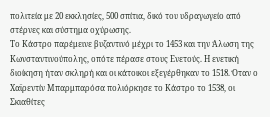πολιτεία με 20 εκκλησίες, 500 σπίτια, δικό του υδραγωγείο από στέρνες και σύστημα οχύρωσης.
Το Κάστρο παρέμεινε βυζαντινό μέχρι το 1453 και την Άλωση της Κωνσταντινούπολης, οπότε πέρασε στους Ενετούς. Η ενετική διοίκηση ήταν σκληρή και οι κάτοικοι εξεγέρθηκαν το 1518. Όταν ο Χαϊρεντίν Μπαρμπαρόσα πολιόρκησε το Κάστρο το 1538, οι Σκιαθίτες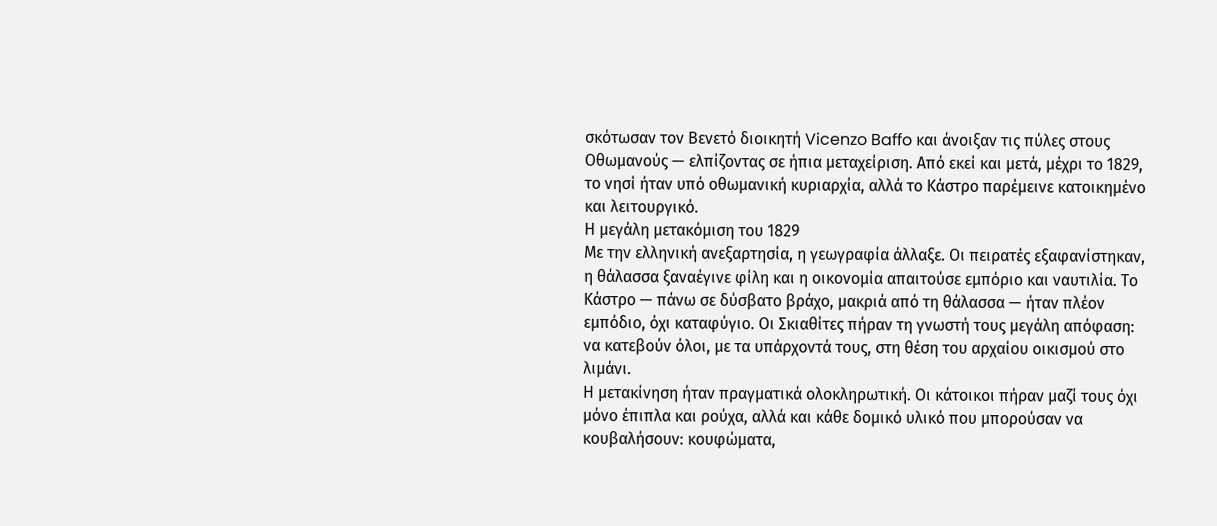σκότωσαν τον Βενετό διοικητή Vicenzo Baffo και άνοιξαν τις πύλες στους Οθωμανούς — ελπίζοντας σε ήπια μεταχείριση. Από εκεί και μετά, μέχρι το 1829, το νησί ήταν υπό οθωμανική κυριαρχία, αλλά το Κάστρο παρέμεινε κατοικημένο και λειτουργικό.
Η μεγάλη μετακόμιση του 1829
Με την ελληνική ανεξαρτησία, η γεωγραφία άλλαξε. Οι πειρατές εξαφανίστηκαν, η θάλασσα ξαναέγινε φίλη και η οικονομία απαιτούσε εμπόριο και ναυτιλία. Το Κάστρο — πάνω σε δύσβατο βράχο, μακριά από τη θάλασσα — ήταν πλέον εμπόδιο, όχι καταφύγιο. Οι Σκιαθίτες πήραν τη γνωστή τους μεγάλη απόφαση: να κατεβούν όλοι, με τα υπάρχοντά τους, στη θέση του αρχαίου οικισμού στο λιμάνι.
Η μετακίνηση ήταν πραγματικά ολοκληρωτική. Οι κάτοικοι πήραν μαζί τους όχι μόνο έπιπλα και ρούχα, αλλά και κάθε δομικό υλικό που μπορούσαν να κουβαλήσουν: κουφώματα,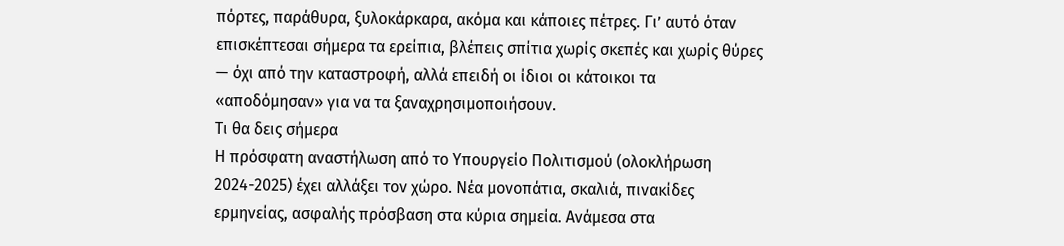πόρτες, παράθυρα, ξυλοκάρκαρα, ακόμα και κάποιες πέτρες. Γι’ αυτό όταν επισκέπτεσαι σήμερα τα ερείπια, βλέπεις σπίτια χωρίς σκεπές και χωρίς θύρες — όχι από την καταστροφή, αλλά επειδή οι ίδιοι οι κάτοικοι τα «αποδόμησαν» για να τα ξαναχρησιμοποιήσουν.
Τι θα δεις σήμερα
Η πρόσφατη αναστήλωση από το Υπουργείο Πολιτισμού (ολοκλήρωση 2024-2025) έχει αλλάξει τον χώρο. Νέα μονοπάτια, σκαλιά, πινακίδες ερμηνείας, ασφαλής πρόσβαση στα κύρια σημεία. Ανάμεσα στα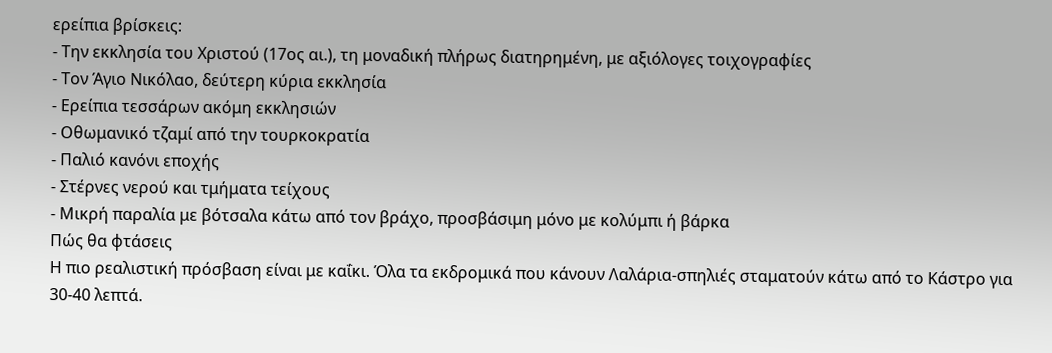ερείπια βρίσκεις:
- Την εκκλησία του Χριστού (17ος αι.), τη μοναδική πλήρως διατηρημένη, με αξιόλογες τοιχογραφίες
- Τον Άγιο Νικόλαο, δεύτερη κύρια εκκλησία
- Ερείπια τεσσάρων ακόμη εκκλησιών
- Οθωμανικό τζαμί από την τουρκοκρατία
- Παλιό κανόνι εποχής
- Στέρνες νερού και τμήματα τείχους
- Μικρή παραλία με βότσαλα κάτω από τον βράχο, προσβάσιμη μόνο με κολύμπι ή βάρκα
Πώς θα φτάσεις
Η πιο ρεαλιστική πρόσβαση είναι με καΐκι. Όλα τα εκδρομικά που κάνουν Λαλάρια-σπηλιές σταματούν κάτω από το Κάστρο για 30-40 λεπτά.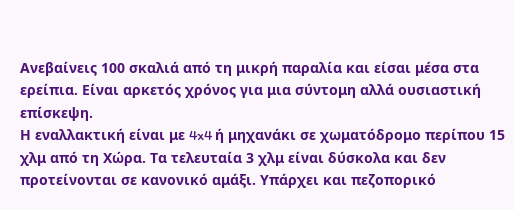Ανεβαίνεις 100 σκαλιά από τη μικρή παραλία και είσαι μέσα στα ερείπια. Είναι αρκετός χρόνος για μια σύντομη αλλά ουσιαστική επίσκεψη.
Η εναλλακτική είναι με 4x4 ή μηχανάκι σε χωματόδρομο περίπου 15 χλμ από τη Χώρα. Τα τελευταία 3 χλμ είναι δύσκολα και δεν προτείνονται σε κανονικό αμάξι. Υπάρχει και πεζοπορικό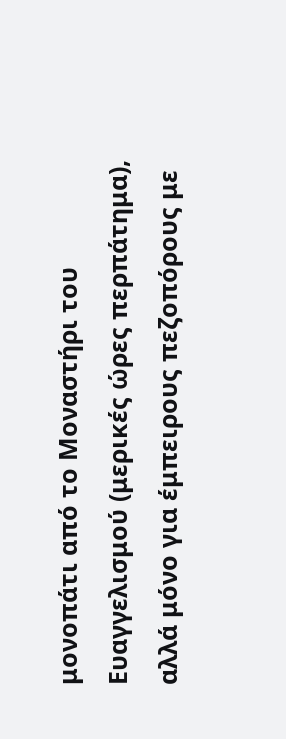μονοπάτι από το Μοναστήρι του Ευαγγελισμού (μερικές ώρες περπάτημα), αλλά μόνο για έμπειρους πεζοπόρους με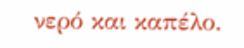νερό και καπέλο.